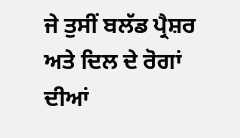ਜੇ ਤੁਸੀਂ ਬਲੱਡ ਪ੍ਰੈਸ਼ਰ ਅਤੇ ਦਿਲ ਦੇ ਰੋਗਾਂ ਦੀਆਂ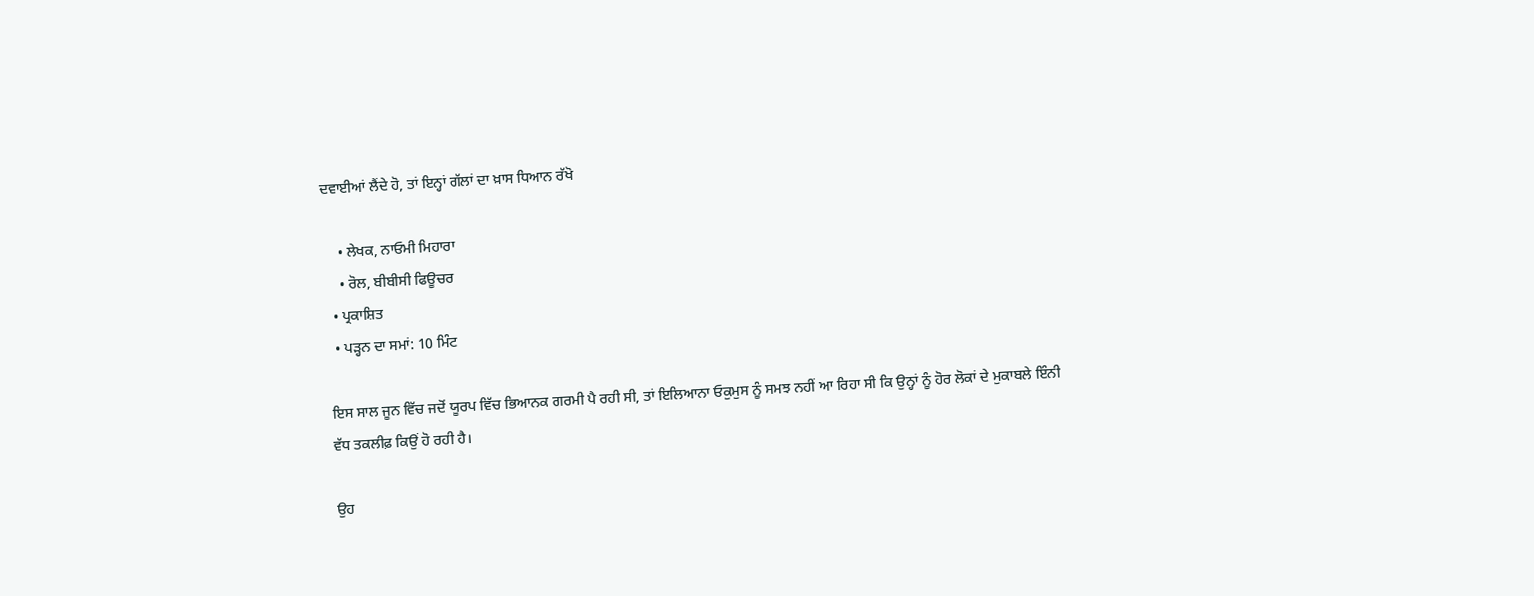ਦਵਾਈਆਂ ਲੈਂਦੇ ਹੋ, ਤਾਂ ਇਨ੍ਹਾਂ ਗੱਲਾਂ ਦਾ ਖ਼ਾਸ ਧਿਆਨ ਰੱਖੋ

    • ਲੇਖਕ, ਨਾਓਮੀ ਮਿਹਾਰਾ
    • ਰੋਲ, ਬੀਬੀਸੀ ਫਿਊਚਰ
  • ਪ੍ਰਕਾਸ਼ਿਤ
  • ਪੜ੍ਹਨ ਦਾ ਸਮਾਂ: 10 ਮਿੰਟ

ਇਸ ਸਾਲ ਜੂਨ ਵਿੱਚ ਜਦੋਂ ਯੂਰਪ ਵਿੱਚ ਭਿਆਨਕ ਗਰਮੀ ਪੈ ਰਹੀ ਸੀ, ਤਾਂ ਇਲਿਆਨਾ ਓਕੁਮੁਸ ਨੂੰ ਸਮਝ ਨਹੀਂ ਆ ਰਿਹਾ ਸੀ ਕਿ ਉਨ੍ਹਾਂ ਨੂੰ ਹੋਰ ਲੋਕਾਂ ਦੇ ਮੁਕਾਬਲੇ ਇੰਨੀ ਵੱਧ ਤਕਲੀਫ਼ ਕਿਉਂ ਹੋ ਰਹੀ ਹੈ।

ਉਹ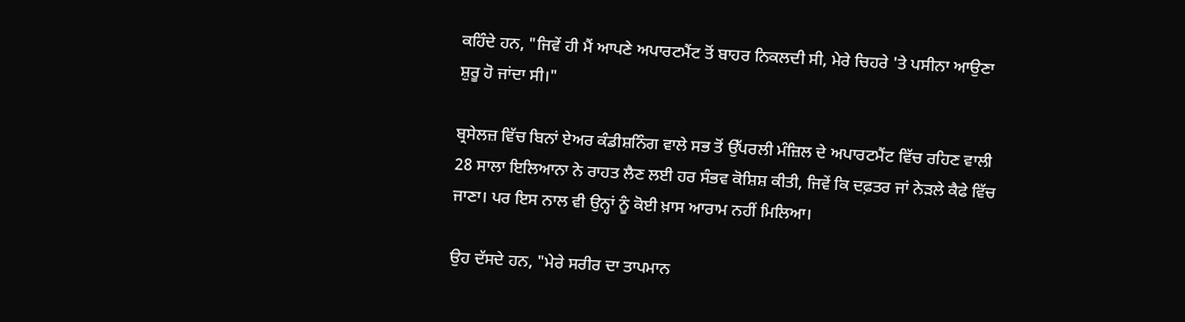ਕਹਿੰਦੇ ਹਨ, "ਜਿਵੇਂ ਹੀ ਮੈਂ ਆਪਣੇ ਅਪਾਰਟਮੈਂਟ ਤੋਂ ਬਾਹਰ ਨਿਕਲਦੀ ਸੀ, ਮੇਰੇ ਚਿਹਰੇ 'ਤੇ ਪਸੀਨਾ ਆਉਣਾ ਸ਼ੁਰੂ ਹੋ ਜਾਂਦਾ ਸੀ।"

ਬ੍ਰਸੇਲਜ਼ ਵਿੱਚ ਬਿਨਾਂ ਏਅਰ ਕੰਡੀਸ਼ਨਿੰਗ ਵਾਲੇ ਸਭ ਤੋਂ ਉੱਪਰਲੀ ਮੰਜ਼ਿਲ ਦੇ ਅਪਾਰਟਮੈਂਟ ਵਿੱਚ ਰਹਿਣ ਵਾਲੀ 28 ਸਾਲਾ ਇਲਿਆਨਾ ਨੇ ਰਾਹਤ ਲੈਣ ਲਈ ਹਰ ਸੰਭਵ ਕੋਸ਼ਿਸ਼ ਕੀਤੀ, ਜਿਵੇਂ ਕਿ ਦਫ਼ਤਰ ਜਾਂ ਨੇੜਲੇ ਕੈਫੇ ਵਿੱਚ ਜਾਣਾ। ਪਰ ਇਸ ਨਾਲ ਵੀ ਉਨ੍ਹਾਂ ਨੂੰ ਕੋਈ ਖ਼ਾਸ ਆਰਾਮ ਨਹੀਂ ਮਿਲਿਆ।

ਉਹ ਦੱਸਦੇ ਹਨ, "ਮੇਰੇ ਸਰੀਰ ਦਾ ਤਾਪਮਾਨ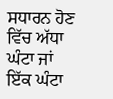ਸਧਾਰਨ ਹੋਣ ਵਿੱਚ ਅੱਧਾ ਘੰਟਾ ਜਾਂ ਇੱਕ ਘੰਟਾ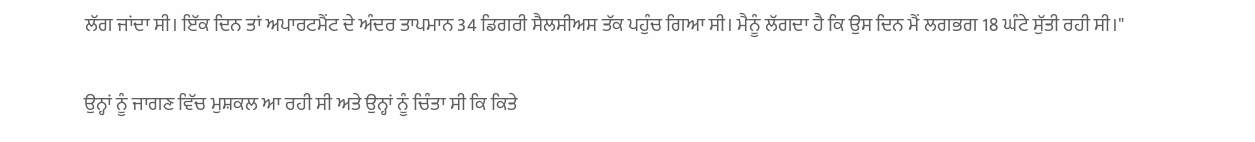ਲੱਗ ਜਾਂਦਾ ਸੀ। ਇੱਕ ਦਿਨ ਤਾਂ ਅਪਾਰਟਮੈਂਟ ਦੇ ਅੰਦਰ ਤਾਪਮਾਨ 34 ਡਿਗਰੀ ਸੈਲਸੀਅਸ ਤੱਕ ਪਹੁੰਚ ਗਿਆ ਸੀ। ਮੈਨੂੰ ਲੱਗਦਾ ਹੈ ਕਿ ਉਸ ਦਿਨ ਮੈਂ ਲਗਭਗ 18 ਘੰਟੇ ਸੁੱਤੀ ਰਹੀ ਸੀ।"

ਉਨ੍ਹਾਂ ਨੂੰ ਜਾਗਣ ਵਿੱਚ ਮੁਸ਼ਕਲ ਆ ਰਹੀ ਸੀ ਅਤੇ ਉਨ੍ਹਾਂ ਨੂੰ ਚਿੰਤਾ ਸੀ ਕਿ ਕਿਤੇ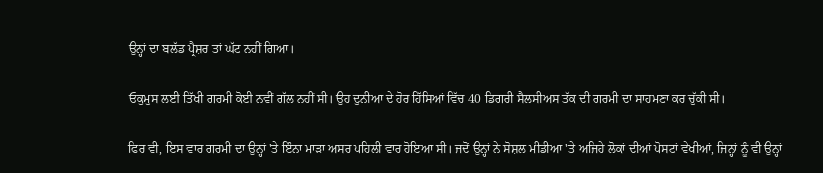ਉਨ੍ਹਾਂ ਦਾ ਬਲੱਡ ਪ੍ਰੈਸ਼ਰ ਤਾਂ ਘੱਟ ਨਹੀਂ ਗਿਆ।

ਓਕੁਮੁਸ ਲਈ ਤਿੱਖੀ ਗਰਮੀ ਕੋਈ ਨਵੀਂ ਗੱਲ ਨਹੀਂ ਸੀ। ਉਹ ਦੁਨੀਆ ਦੇ ਹੋਰ ਹਿੱਸਿਆਂ ਵਿੱਚ 40 ਡਿਗਰੀ ਸੈਲਸੀਅਸ ਤੱਕ ਦੀ ਗਰਮੀ ਦਾ ਸਾਹਮਣਾ ਕਰ ਚੁੱਕੀ ਸੀ।

ਫਿਰ ਵੀ, ਇਸ ਵਾਰ ਗਰਮੀ ਦਾ ਉਨ੍ਹਾਂ 'ਤੇ ਇੰਨਾ ਮਾੜਾ ਅਸਰ ਪਹਿਲੀ ਵਾਰ ਹੋਇਆ ਸੀ। ਜਦੋਂ ਉਨ੍ਹਾਂ ਨੇ ਸੋਸ਼ਲ ਮੀਡੀਆ 'ਤੇ ਅਜਿਹੇ ਲੋਕਾਂ ਦੀਆਂ ਪੋਸਟਾਂ ਵੇਖੀਆਂ, ਜਿਨ੍ਹਾਂ ਨੂੰ ਵੀ ਉਨ੍ਹਾਂ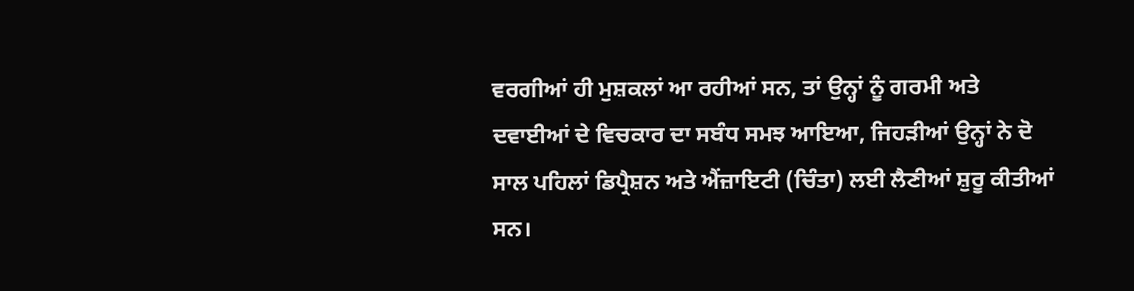ਵਰਗੀਆਂ ਹੀ ਮੁਸ਼ਕਲਾਂ ਆ ਰਹੀਆਂ ਸਨ, ਤਾਂ ਉਨ੍ਹਾਂ ਨੂੰ ਗਰਮੀ ਅਤੇ ਦਵਾਈਆਂ ਦੇ ਵਿਚਕਾਰ ਦਾ ਸਬੰਧ ਸਮਝ ਆਇਆ, ਜਿਹੜੀਆਂ ਉਨ੍ਹਾਂ ਨੇ ਦੋ ਸਾਲ ਪਹਿਲਾਂ ਡਿਪ੍ਰੈਸ਼ਨ ਅਤੇ ਐਂਜ਼ਾਇਟੀ (ਚਿੰਤਾ) ਲਈ ਲੈਣੀਆਂ ਸ਼ੁਰੂ ਕੀਤੀਆਂ ਸਨ।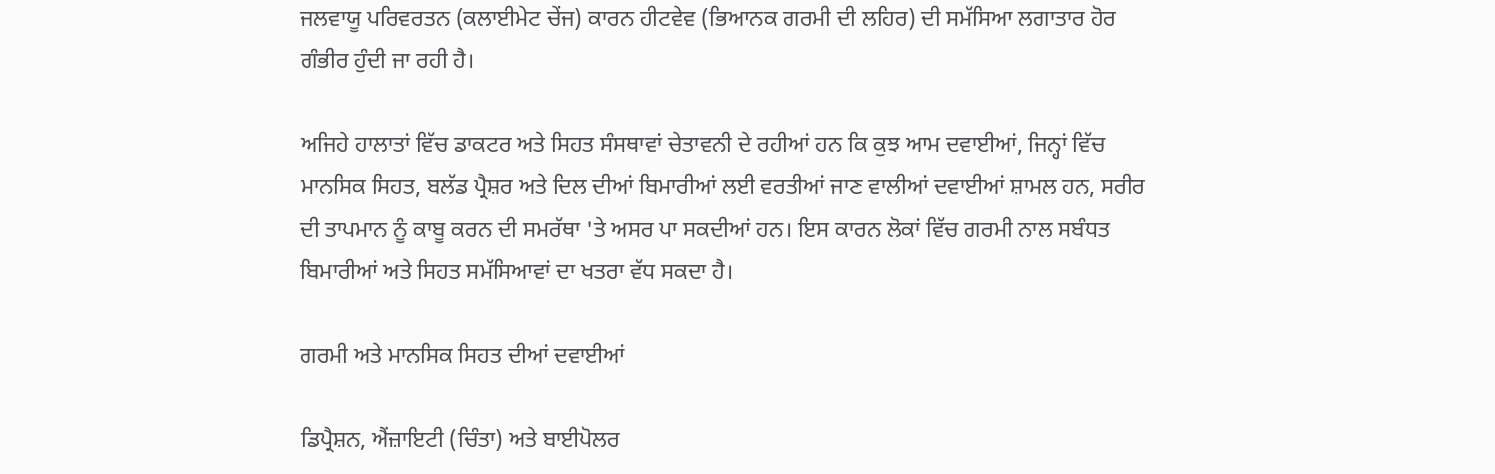ਜਲਵਾਯੂ ਪਰਿਵਰਤਨ (ਕਲਾਈਮੇਟ ਚੇਂਜ) ਕਾਰਨ ਹੀਟਵੇਵ (ਭਿਆਨਕ ਗਰਮੀ ਦੀ ਲਹਿਰ) ਦੀ ਸਮੱਸਿਆ ਲਗਾਤਾਰ ਹੋਰ ਗੰਭੀਰ ਹੁੰਦੀ ਜਾ ਰਹੀ ਹੈ।

ਅਜਿਹੇ ਹਾਲਾਤਾਂ ਵਿੱਚ ਡਾਕਟਰ ਅਤੇ ਸਿਹਤ ਸੰਸਥਾਵਾਂ ਚੇਤਾਵਨੀ ਦੇ ਰਹੀਆਂ ਹਨ ਕਿ ਕੁਝ ਆਮ ਦਵਾਈਆਂ, ਜਿਨ੍ਹਾਂ ਵਿੱਚ ਮਾਨਸਿਕ ਸਿਹਤ, ਬਲੱਡ ਪ੍ਰੈਸ਼ਰ ਅਤੇ ਦਿਲ ਦੀਆਂ ਬਿਮਾਰੀਆਂ ਲਈ ਵਰਤੀਆਂ ਜਾਣ ਵਾਲੀਆਂ ਦਵਾਈਆਂ ਸ਼ਾਮਲ ਹਨ, ਸਰੀਰ ਦੀ ਤਾਪਮਾਨ ਨੂੰ ਕਾਬੂ ਕਰਨ ਦੀ ਸਮਰੱਥਾ 'ਤੇ ਅਸਰ ਪਾ ਸਕਦੀਆਂ ਹਨ। ਇਸ ਕਾਰਨ ਲੋਕਾਂ ਵਿੱਚ ਗਰਮੀ ਨਾਲ ਸਬੰਧਤ ਬਿਮਾਰੀਆਂ ਅਤੇ ਸਿਹਤ ਸਮੱਸਿਆਵਾਂ ਦਾ ਖਤਰਾ ਵੱਧ ਸਕਦਾ ਹੈ।

ਗਰਮੀ ਅਤੇ ਮਾਨਸਿਕ ਸਿਹਤ ਦੀਆਂ ਦਵਾਈਆਂ

ਡਿਪ੍ਰੈਸ਼ਨ, ਐਂਜ਼ਾਇਟੀ (ਚਿੰਤਾ) ਅਤੇ ਬਾਈਪੋਲਰ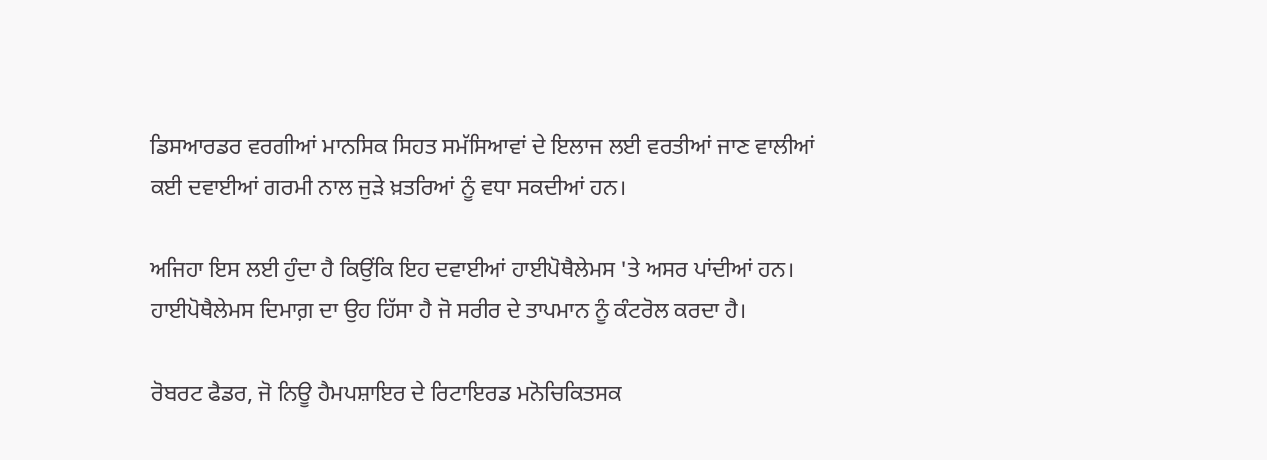ਡਿਸਆਰਡਰ ਵਰਗੀਆਂ ਮਾਨਸਿਕ ਸਿਹਤ ਸਮੱਸਿਆਵਾਂ ਦੇ ਇਲਾਜ ਲਈ ਵਰਤੀਆਂ ਜਾਣ ਵਾਲੀਆਂ ਕਈ ਦਵਾਈਆਂ ਗਰਮੀ ਨਾਲ ਜੁੜੇ ਖ਼ਤਰਿਆਂ ਨੂੰ ਵਧਾ ਸਕਦੀਆਂ ਹਨ।

ਅਜਿਹਾ ਇਸ ਲਈ ਹੁੰਦਾ ਹੈ ਕਿਉਂਕਿ ਇਹ ਦਵਾਈਆਂ ਹਾਈਪੋਥੈਲੇਮਸ 'ਤੇ ਅਸਰ ਪਾਂਦੀਆਂ ਹਨ। ਹਾਈਪੋਥੈਲੇਮਸ ਦਿਮਾਗ਼ ਦਾ ਉਹ ਹਿੱਸਾ ਹੈ ਜੋ ਸਰੀਰ ਦੇ ਤਾਪਮਾਨ ਨੂੰ ਕੰਟਰੋਲ ਕਰਦਾ ਹੈ।

ਰੋਬਰਟ ਫੈਡਰ, ਜੋ ਨਿਊ ਹੈਮਪਸ਼ਾਇਰ ਦੇ ਰਿਟਾਇਰਡ ਮਨੋਚਿਕਿਤਸਕ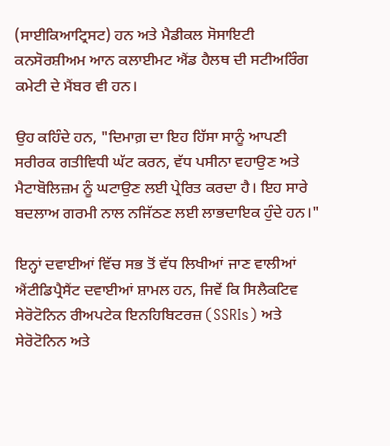(ਸਾਈਕਿਆਟ੍ਰਿਸਟ) ਹਨ ਅਤੇ ਮੈਡੀਕਲ ਸੋਸਾਇਟੀ ਕਨਸੋਰਸ਼ੀਅਮ ਆਨ ਕਲਾਈਮਟ ਐਂਡ ਹੈਲਥ ਦੀ ਸਟੀਅਰਿੰਗ ਕਮੇਟੀ ਦੇ ਮੈਂਬਰ ਵੀ ਹਨ।

ਉਹ ਕਹਿੰਦੇ ਹਨ, "ਦਿਮਾਗ਼ ਦਾ ਇਹ ਹਿੱਸਾ ਸਾਨੂੰ ਆਪਣੀ ਸਰੀਰਕ ਗਤੀਵਿਧੀ ਘੱਟ ਕਰਨ, ਵੱਧ ਪਸੀਨਾ ਵਹਾਉਣ ਅਤੇ ਮੈਟਾਬੋਲਿਜ਼ਮ ਨੂੰ ਘਟਾਉਣ ਲਈ ਪ੍ਰੇਰਿਤ ਕਰਦਾ ਹੈ। ਇਹ ਸਾਰੇ ਬਦਲਾਅ ਗਰਮੀ ਨਾਲ ਨਜਿੱਠਣ ਲਈ ਲਾਭਦਾਇਕ ਹੁੰਦੇ ਹਨ।"

ਇਨ੍ਹਾਂ ਦਵਾਈਆਂ ਵਿੱਚ ਸਭ ਤੋਂ ਵੱਧ ਲਿਖੀਆਂ ਜਾਣ ਵਾਲੀਆਂ ਐਂਟੀਡਿਪ੍ਰੈਸੈਂਟ ਦਵਾਈਆਂ ਸ਼ਾਮਲ ਹਨ, ਜਿਵੇਂ ਕਿ ਸਿਲੈਕਟਿਵ ਸੇਰੋਟੋਨਿਨ ਰੀਅਪਟੇਕ ਇਨਹਿਬਿਟਰਜ਼ (SSRIs) ਅਤੇ ਸੇਰੋਟੋਨਿਨ ਅਤੇ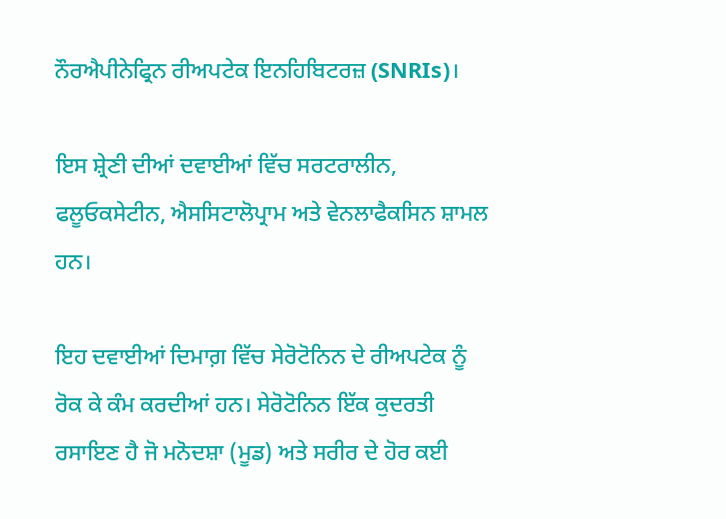ਨੌਰਐਪੀਨੇਫ੍ਰਿਨ ਰੀਅਪਟੇਕ ਇਨਹਿਬਿਟਰਜ਼ (SNRIs)।

ਇਸ ਸ਼੍ਰੇਣੀ ਦੀਆਂ ਦਵਾਈਆਂ ਵਿੱਚ ਸਰਟਰਾਲੀਨ, ਫਲੂਓਕਸੇਟੀਨ, ਐਸਸਿਟਾਲੋਪ੍ਰਾਮ ਅਤੇ ਵੇਨਲਾਫੈਕਸਿਨ ਸ਼ਾਮਲ ਹਨ।

ਇਹ ਦਵਾਈਆਂ ਦਿਮਾਗ਼ ਵਿੱਚ ਸੇਰੋਟੋਨਿਨ ਦੇ ਰੀਅਪਟੇਕ ਨੂੰ ਰੋਕ ਕੇ ਕੰਮ ਕਰਦੀਆਂ ਹਨ। ਸੇਰੋਟੋਨਿਨ ਇੱਕ ਕੁਦਰਤੀ ਰਸਾਇਣ ਹੈ ਜੋ ਮਨੋਦਸ਼ਾ (ਮੂਡ) ਅਤੇ ਸਰੀਰ ਦੇ ਹੋਰ ਕਈ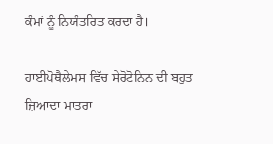ਕੰਮਾਂ ਨੂੰ ਨਿਯੰਤਰਿਤ ਕਰਦਾ ਹੈ।

ਹਾਈਪੋਥੈਲੇਮਸ ਵਿੱਚ ਸੇਰੋਟੋਨਿਨ ਦੀ ਬਹੁਤ ਜ਼ਿਆਦਾ ਮਾਤਰਾ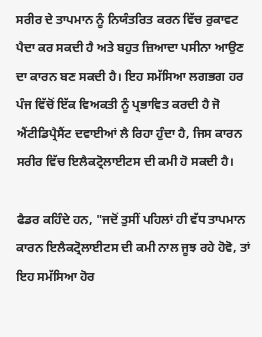ਸਰੀਰ ਦੇ ਤਾਪਮਾਨ ਨੂੰ ਨਿਯੰਤਰਿਤ ਕਰਨ ਵਿੱਚ ਰੁਕਾਵਟ ਪੈਦਾ ਕਰ ਸਕਦੀ ਹੈ ਅਤੇ ਬਹੁਤ ਜ਼ਿਆਦਾ ਪਸੀਨਾ ਆਉਣ ਦਾ ਕਾਰਨ ਬਣ ਸਕਦੀ ਹੈ। ਇਹ ਸਮੱਸਿਆ ਲਗਭਗ ਹਰ ਪੰਜ ਵਿੱਚੋਂ ਇੱਕ ਵਿਅਕਤੀ ਨੂੰ ਪ੍ਰਭਾਵਿਤ ਕਰਦੀ ਹੈ ਜੋ ਐਂਟੀਡਿਪ੍ਰੈਸੈਂਟ ਦਵਾਈਆਂ ਲੈ ਰਿਹਾ ਹੁੰਦਾ ਹੈ, ਜਿਸ ਕਾਰਨ ਸਰੀਰ ਵਿੱਚ ਇਲੈਕਟ੍ਰੋਲਾਈਟਸ ਦੀ ਕਮੀ ਹੋ ਸਕਦੀ ਹੈ।

ਫੈਡਰ ਕਹਿੰਦੇ ਹਨ, "ਜਦੋਂ ਤੁਸੀਂ ਪਹਿਲਾਂ ਹੀ ਵੱਧ ਤਾਪਮਾਨ ਕਾਰਨ ਇਲੈਕਟ੍ਰੋਲਾਈਟਸ ਦੀ ਕਮੀ ਨਾਲ ਜੂਝ ਰਹੇ ਹੋਵੋ, ਤਾਂ ਇਹ ਸਮੱਸਿਆ ਹੋਰ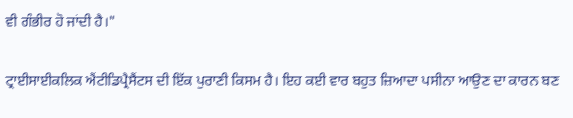ਵੀ ਗੰਭੀਰ ਹੋ ਜਾਂਦੀ ਹੈ।"

ਟ੍ਰਾਈਸਾਈਕਲਿਕ ਐਂਟੀਡਿਪ੍ਰੈਸੈਂਟਸ ਦੀ ਇੱਕ ਪੁਰਾਣੀ ਕਿਸਮ ਹੈ। ਇਹ ਕਈ ਵਾਰ ਬਹੁਤ ਜ਼ਿਆਦਾ ਪਸੀਨਾ ਆਉਣ ਦਾ ਕਾਰਨ ਬਣ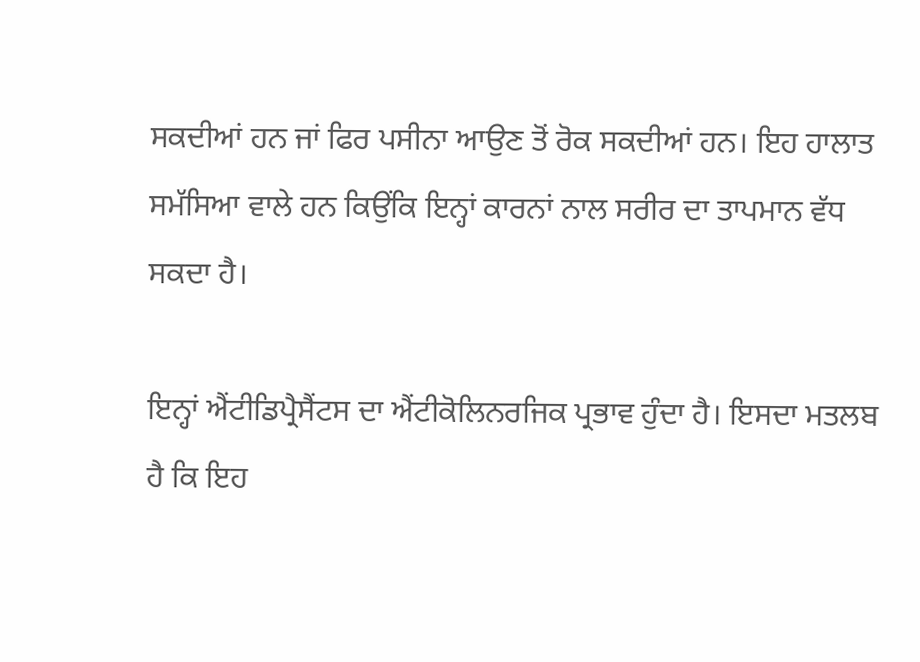ਸਕਦੀਆਂ ਹਨ ਜਾਂ ਫਿਰ ਪਸੀਨਾ ਆਉਣ ਤੋਂ ਰੋਕ ਸਕਦੀਆਂ ਹਨ। ਇਹ ਹਾਲਾਤ ਸਮੱਸਿਆ ਵਾਲੇ ਹਨ ਕਿਉਂਕਿ ਇਨ੍ਹਾਂ ਕਾਰਨਾਂ ਨਾਲ ਸਰੀਰ ਦਾ ਤਾਪਮਾਨ ਵੱਧ ਸਕਦਾ ਹੈ।

ਇਨ੍ਹਾਂ ਐਂਟੀਡਿਪ੍ਰੈਸੈਂਟਸ ਦਾ ਐਂਟੀਕੋਲਿਨਰਜਿਕ ਪ੍ਰਭਾਵ ਹੁੰਦਾ ਹੈ। ਇਸਦਾ ਮਤਲਬ ਹੈ ਕਿ ਇਹ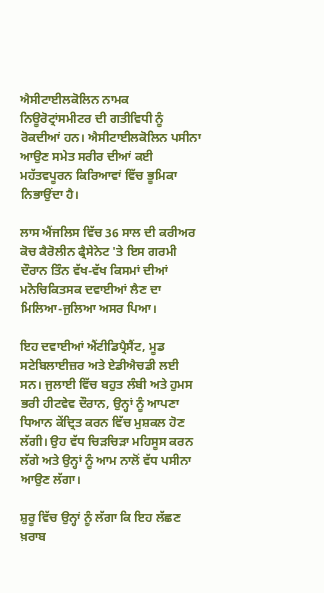ਐਸੀਟਾਈਲਕੋਲਿਨ ਨਾਮਕ ਨਿਊਰੋਟ੍ਰਾਂਸਮੀਟਰ ਦੀ ਗਤੀਵਿਧੀ ਨੂੰ ਰੋਕਦੀਆਂ ਹਨ। ਐਸੀਟਾਈਲਕੋਲਿਨ ਪਸੀਨਾ ਆਉਣ ਸਮੇਤ ਸਰੀਰ ਦੀਆਂ ਕਈ ਮਹੱਤਵਪੂਰਨ ਕਿਰਿਆਵਾਂ ਵਿੱਚ ਭੂਮਿਕਾ ਨਿਭਾਉਂਦਾ ਹੈ।

ਲਾਸ ਐਂਜਲਿਸ ਵਿੱਚ 36 ਸਾਲ ਦੀ ਕਰੀਅਰ ਕੋਚ ਕੈਰੋਲੀਨ ਫ੍ਰੈਸੇਨੇਟ 'ਤੇ ਇਸ ਗਰਮੀ ਦੌਰਾਨ ਤਿੰਨ ਵੱਖ-ਵੱਖ ਕਿਸਮਾਂ ਦੀਆਂ ਮਨੋਚਿਕਿਤਸਕ ਦਵਾਈਆਂ ਲੈਣ ਦਾ ਮਿਲਿਆ-ਜੁਲਿਆ ਅਸਰ ਪਿਆ।

ਇਹ ਦਵਾਈਆਂ ਐਂਟੀਡਿਪ੍ਰੈਸੈਂਟ, ਮੂਡ ਸਟੇਬਿਲਾਈਜ਼ਰ ਅਤੇ ਏਡੀਐਚਡੀ ਲਈ ਸਨ। ਜੁਲਾਈ ਵਿੱਚ ਬਹੁਤ ਲੰਬੀ ਅਤੇ ਹੁਮਸ ਭਰੀ ਹੀਟਵੇਵ ਦੌਰਾਨ, ਉਨ੍ਹਾਂ ਨੂੰ ਆਪਣਾ ਧਿਆਨ ਕੇਂਦ੍ਰਿਤ ਕਰਨ ਵਿੱਚ ਮੁਸ਼ਕਲ ਹੋਣ ਲੱਗੀ। ਉਹ ਵੱਧ ਚਿੜਚਿੜਾ ਮਹਿਸੂਸ ਕਰਨ ਲੱਗੇ ਅਤੇ ਉਨ੍ਹਾਂ ਨੂੰ ਆਮ ਨਾਲੋਂ ਵੱਧ ਪਸੀਨਾ ਆਉਣ ਲੱਗਾ।

ਸ਼ੁਰੂ ਵਿੱਚ ਉਨ੍ਹਾਂ ਨੂੰ ਲੱਗਾ ਕਿ ਇਹ ਲੱਛਣ ਖ਼ਰਾਬ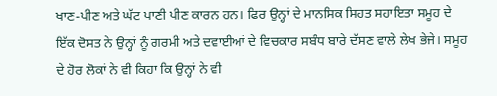ਖਾਣ-ਪੀਣ ਅਤੇ ਘੱਟ ਪਾਣੀ ਪੀਣ ਕਾਰਨ ਹਨ। ਫਿਰ ਉਨ੍ਹਾਂ ਦੇ ਮਾਨਸਿਕ ਸਿਹਤ ਸਹਾਇਤਾ ਸਮੂਹ ਦੇ ਇੱਕ ਦੋਸਤ ਨੇ ਉਨ੍ਹਾਂ ਨੂੰ ਗਰਮੀ ਅਤੇ ਦਵਾਈਆਂ ਦੇ ਵਿਚਕਾਰ ਸਬੰਧ ਬਾਰੇ ਦੱਸਣ ਵਾਲੇ ਲੇਖ ਭੇਜੇ। ਸਮੂਹ ਦੇ ਹੋਰ ਲੋਕਾਂ ਨੇ ਵੀ ਕਿਹਾ ਕਿ ਉਨ੍ਹਾਂ ਨੇ ਵੀ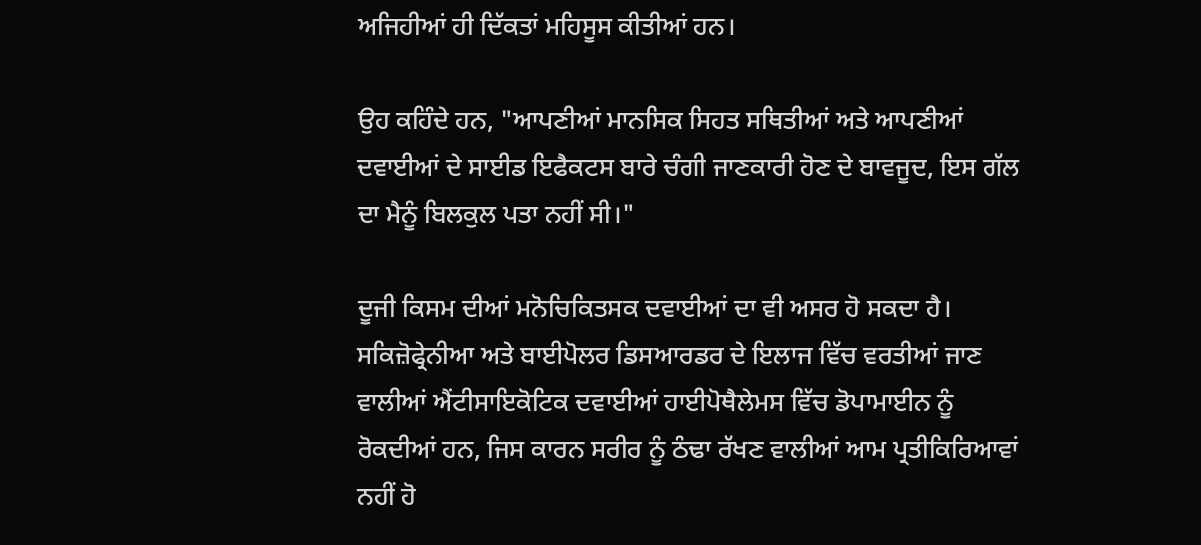ਅਜਿਹੀਆਂ ਹੀ ਦਿੱਕਤਾਂ ਮਹਿਸੂਸ ਕੀਤੀਆਂ ਹਨ।

ਉਹ ਕਹਿੰਦੇ ਹਨ, "ਆਪਣੀਆਂ ਮਾਨਸਿਕ ਸਿਹਤ ਸਥਿਤੀਆਂ ਅਤੇ ਆਪਣੀਆਂ ਦਵਾਈਆਂ ਦੇ ਸਾਈਡ ਇਫੈਕਟਸ ਬਾਰੇ ਚੰਗੀ ਜਾਣਕਾਰੀ ਹੋਣ ਦੇ ਬਾਵਜੂਦ, ਇਸ ਗੱਲ ਦਾ ਮੈਨੂੰ ਬਿਲਕੁਲ ਪਤਾ ਨਹੀਂ ਸੀ।"

ਦੂਜੀ ਕਿਸਮ ਦੀਆਂ ਮਨੋਚਿਕਿਤਸਕ ਦਵਾਈਆਂ ਦਾ ਵੀ ਅਸਰ ਹੋ ਸਕਦਾ ਹੈ। ਸਕਿਜ਼ੋਫ੍ਰੇਨੀਆ ਅਤੇ ਬਾਈਪੋਲਰ ਡਿਸਆਰਡਰ ਦੇ ਇਲਾਜ ਵਿੱਚ ਵਰਤੀਆਂ ਜਾਣ ਵਾਲੀਆਂ ਐਂਟੀਸਾਇਕੋਟਿਕ ਦਵਾਈਆਂ ਹਾਈਪੋਥੈਲੇਮਸ ਵਿੱਚ ਡੋਪਾਮਾਈਨ ਨੂੰ ਰੋਕਦੀਆਂ ਹਨ, ਜਿਸ ਕਾਰਨ ਸਰੀਰ ਨੂੰ ਠੰਢਾ ਰੱਖਣ ਵਾਲੀਆਂ ਆਮ ਪ੍ਰਤੀਕਿਰਿਆਵਾਂ ਨਹੀਂ ਹੋ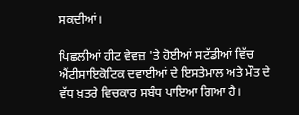ਸਕਦੀਆਂ।

ਪਿਛਲੀਆਂ ਹੀਟ ਵੇਵਜ਼ 'ਤੇ ਹੋਈਆਂ ਸਟੱਡੀਆਂ ਵਿੱਚ ਐਂਟੀਸਾਇਕੋਟਿਕ ਦਵਾਈਆਂ ਦੇ ਇਸਤੇਮਾਲ ਅਤੇ ਮੌਤ ਦੇ ਵੱਧ ਖ਼ਤਰੇ ਵਿਚਕਾਰ ਸਬੰਧ ਪਾਇਆ ਗਿਆ ਹੈ।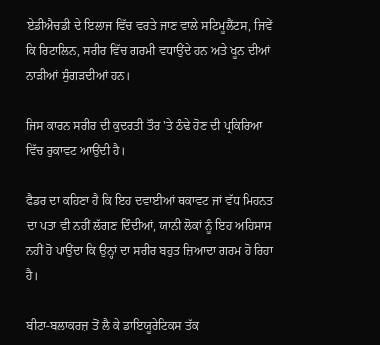ਏਡੀਐਚਡੀ ਦੇ ਇਲਾਜ ਵਿੱਚ ਵਰਤੇ ਜਾਣ ਵਾਲੇ ਸਟਿਮੂਲੈਂਟਸ, ਜਿਵੇਂ ਕਿ ਰਿਟਾਲਿਨ, ਸਰੀਰ ਵਿੱਚ ਗਰਮੀ ਵਧਾਉਂਦੇ ਹਨ ਅਤੇ ਖੂਨ ਦੀਆਂ ਨਾੜੀਆਂ ਸੁੰਗੜਦੀਆਂ ਹਨ।

ਜਿਸ ਕਾਰਨ ਸਰੀਰ ਦੀ ਕੁਦਰਤੀ ਤੌਰ 'ਤੇ ਠੰਢੇ ਹੋਣ ਦੀ ਪ੍ਰਕਿਰਿਆ ਵਿੱਚ ਰੁਕਾਵਟ ਆਉਂਦੀ ਹੈ।

ਫੈਡਰ ਦਾ ਕਹਿਣਾ ਹੈ ਕਿ ਇਹ ਦਵਾਈਆਂ ਥਕਾਵਟ ਜਾਂ ਵੱਧ ਮਿਹਨਤ ਦਾ ਪਤਾ ਵੀ ਨਹੀਂ ਲੱਗਣ ਦਿੰਦੀਆਂ, ਯਾਨੀ ਲੋਕਾਂ ਨੂੰ ਇਹ ਅਹਿਸਾਸ ਨਹੀਂ ਹੋ ਪਾਉਂਦਾ ਕਿ ਉਨ੍ਹਾਂ ਦਾ ਸਰੀਰ ਬਹੁਤ ਜ਼ਿਆਦਾ ਗਰਮ ਹੋ ਰਿਹਾ ਹੈ।

ਬੀਟਾ-ਬਲਾਕਰਜ਼ ਤੋਂ ਲੈ ਕੇ ਡਾਇਯੂਰੇਟਿਕਸ ਤੱਕ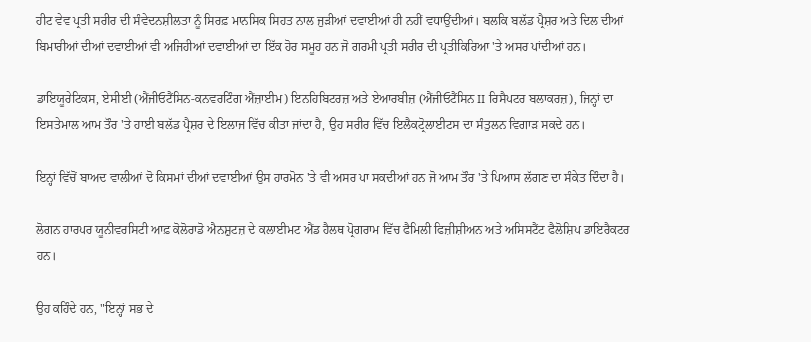ਹੀਟ ਵੇਵ ਪ੍ਰਤੀ ਸਰੀਰ ਦੀ ਸੰਵੇਦਨਸ਼ੀਲਤਾ ਨੂੰ ਸਿਰਫ਼ ਮਾਨਸਿਕ ਸਿਹਤ ਨਾਲ ਜੁੜੀਆਂ ਦਵਾਈਆਂ ਹੀ ਨਹੀਂ ਵਧਾਉਂਦੀਆਂ। ਬਲਕਿ ਬਲੱਡ ਪ੍ਰੈਸ਼ਰ ਅਤੇ ਦਿਲ ਦੀਆਂ ਬਿਮਾਰੀਆਂ ਦੀਆਂ ਦਵਾਈਆਂ ਵੀ ਅਜਿਹੀਆਂ ਦਵਾਈਆਂ ਦਾ ਇੱਕ ਹੋਰ ਸਮੂਹ ਹਨ ਜੋ ਗਰਮੀ ਪ੍ਰਤੀ ਸਰੀਰ ਦੀ ਪ੍ਰਤੀਕਿਰਿਆ 'ਤੇ ਅਸਰ ਪਾਂਦੀਆਂ ਹਨ।

ਡਾਇਯੂਰੇਟਿਕਸ, ਏਸੀਈ (ਐਂਜੀਓਟੈਂਸਿਨ-ਕਨਵਰਟਿੰਗ ਐਂਜ਼ਾਈਮ) ਇਨਹਿਬਿਟਰਜ਼ ਅਤੇ ਏਆਰਬੀਜ਼ (ਐਂਜੀਓਟੈਂਸਿਨ II ਰਿਸੈਪਟਰ ਬਲਾਕਰਜ਼), ਜਿਨ੍ਹਾਂ ਦਾ ਇਸਤੇਮਾਲ ਆਮ ਤੌਰ 'ਤੇ ਹਾਈ ਬਲੱਡ ਪ੍ਰੈਸ਼ਰ ਦੇ ਇਲਾਜ ਵਿੱਚ ਕੀਤਾ ਜਾਂਦਾ ਹੈ, ਉਹ ਸਰੀਰ ਵਿੱਚ ਇਲੈਕਟ੍ਰੋਲਾਈਟਸ ਦਾ ਸੰਤੁਲਨ ਵਿਗਾੜ ਸਕਦੇ ਹਨ।

ਇਨ੍ਹਾਂ ਵਿੱਚੋਂ ਬਾਅਦ ਵਾਲੀਆਂ ਦੋ ਕਿਸਮਾਂ ਦੀਆਂ ਦਵਾਈਆਂ ਉਸ ਹਾਰਮੋਨ 'ਤੇ ਵੀ ਅਸਰ ਪਾ ਸਕਦੀਆਂ ਹਨ ਜੋ ਆਮ ਤੌਰ 'ਤੇ ਪਿਆਸ ਲੱਗਣ ਦਾ ਸੰਕੇਤ ਦਿੰਦਾ ਹੈ।

ਲੋਗਨ ਹਾਰਪਰ ਯੂਨੀਵਰਸਿਟੀ ਆਫ਼ ਕੋਲੋਰਾਡੋ ਐਨਸ਼ੁਟਜ਼ ਦੇ ਕਲਾਈਮਟ ਐਂਡ ਹੈਲਥ ਪ੍ਰੋਗਰਾਮ ਵਿੱਚ ਫੈਮਿਲੀ ਫਿਜ਼ੀਸ਼ੀਅਨ ਅਤੇ ਅਸਿਸਟੈਂਟ ਫੈਲੋਸ਼ਿਪ ਡਾਇਰੈਕਟਰ ਹਨ।

ਉਹ ਕਹਿੰਦੇ ਹਨ, "ਇਨ੍ਹਾਂ ਸਭ ਦੇ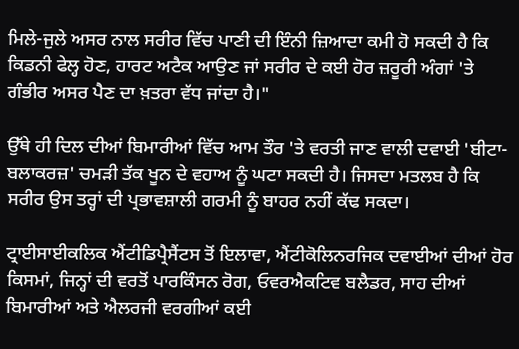ਮਿਲੇ-ਜੁਲੇ ਅਸਰ ਨਾਲ ਸਰੀਰ ਵਿੱਚ ਪਾਣੀ ਦੀ ਇੰਨੀ ਜ਼ਿਆਦਾ ਕਮੀ ਹੋ ਸਕਦੀ ਹੈ ਕਿ ਕਿਡਨੀ ਫੇਲ੍ਹ ਹੋਣ, ਹਾਰਟ ਅਟੈਕ ਆਉਣ ਜਾਂ ਸਰੀਰ ਦੇ ਕਈ ਹੋਰ ਜ਼ਰੂਰੀ ਅੰਗਾਂ 'ਤੇ ਗੰਭੀਰ ਅਸਰ ਪੈਣ ਦਾ ਖ਼ਤਰਾ ਵੱਧ ਜਾਂਦਾ ਹੈ।"

ਉੱਥੇ ਹੀ ਦਿਲ ਦੀਆਂ ਬਿਮਾਰੀਆਂ ਵਿੱਚ ਆਮ ਤੌਰ 'ਤੇ ਵਰਤੀ ਜਾਣ ਵਾਲੀ ਦਵਾਈ 'ਬੀਟਾ-ਬਲਾਕਰਜ਼' ਚਮੜੀ ਤੱਕ ਖੂਨ ਦੇ ਵਹਾਅ ਨੂੰ ਘਟਾ ਸਕਦੀ ਹੈ। ਜਿਸਦਾ ਮਤਲਬ ਹੈ ਕਿ ਸਰੀਰ ਉਸ ਤਰ੍ਹਾਂ ਦੀ ਪ੍ਰਭਾਵਸ਼ਾਲੀ ਗਰਮੀ ਨੂੰ ਬਾਹਰ ਨਹੀਂ ਕੱਢ ਸਕਦਾ।

ਟ੍ਰਾਈਸਾਈਕਲਿਕ ਐਂਟੀਡਿਪ੍ਰੈਸੈਂਟਸ ਤੋਂ ਇਲਾਵਾ, ਐਂਟੀਕੋਲਿਨਰਜਿਕ ਦਵਾਈਆਂ ਦੀਆਂ ਹੋਰ ਕਿਸਮਾਂ, ਜਿਨ੍ਹਾਂ ਦੀ ਵਰਤੋਂ ਪਾਰਕਿੰਸਨ ਰੋਗ, ਓਵਰਐਕਟਿਵ ਬਲੈਡਰ, ਸਾਹ ਦੀਆਂ ਬਿਮਾਰੀਆਂ ਅਤੇ ਐਲਰਜੀ ਵਰਗੀਆਂ ਕਈ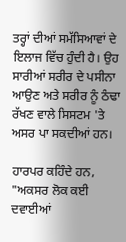ਤਰ੍ਹਾਂ ਦੀਆਂ ਸਮੱਸਿਆਵਾਂ ਦੇ ਇਲਾਜ ਵਿੱਚ ਹੁੰਦੀ ਹੈ। ਉਹ ਸਾਰੀਆਂ ਸਰੀਰ ਦੇ ਪਸੀਨਾ ਆਉਣ ਅਤੇ ਸਰੀਰ ਨੂੰ ਠੰਢਾ ਰੱਖਣ ਵਾਲੇ ਸਿਸਟਮ 'ਤੇ ਅਸਰ ਪਾ ਸਕਦੀਆਂ ਹਨ।

ਹਾਰਪਰ ਕਹਿੰਦੇ ਹਨ, "ਅਕਸਰ ਲੋਕ ਕਈ ਦਵਾਈਆਂ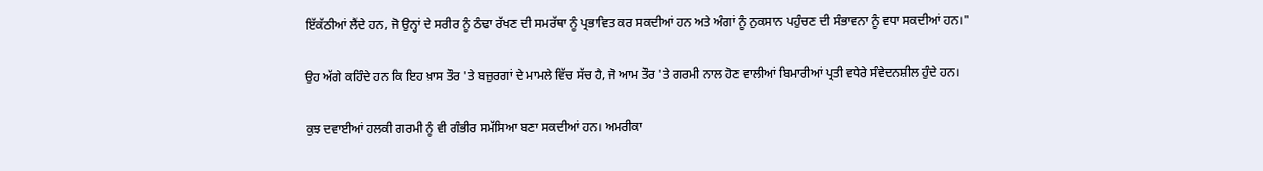ਇੱਕੱਠੀਆਂ ਲੈਂਦੇ ਹਨ, ਜੋ ਉਨ੍ਹਾਂ ਦੇ ਸਰੀਰ ਨੂੰ ਠੰਢਾ ਰੱਖਣ ਦੀ ਸਮਰੱਥਾ ਨੂੰ ਪ੍ਰਭਾਵਿਤ ਕਰ ਸਕਦੀਆਂ ਹਨ ਅਤੇ ਅੰਗਾਂ ਨੂੰ ਨੁਕਸਾਨ ਪਹੁੰਚਣ ਦੀ ਸੰਭਾਵਨਾ ਨੂੰ ਵਧਾ ਸਕਦੀਆਂ ਹਨ।"

ਉਹ ਅੱਗੇ ਕਹਿੰਦੇ ਹਨ ਕਿ ਇਹ ਖ਼ਾਸ ਤੌਰ 'ਤੇ ਬਜ਼ੁਰਗਾਂ ਦੇ ਮਾਮਲੇ ਵਿੱਚ ਸੱਚ ਹੈ, ਜੋ ਆਮ ਤੌਰ 'ਤੇ ਗਰਮੀ ਨਾਲ ਹੋਣ ਵਾਲੀਆਂ ਬਿਮਾਰੀਆਂ ਪ੍ਰਤੀ ਵਧੇਰੇ ਸੰਵੇਦਨਸ਼ੀਲ ਹੁੰਦੇ ਹਨ।

ਕੁਝ ਦਵਾਈਆਂ ਹਲਕੀ ਗਰਮੀ ਨੂੰ ਵੀ ਗੰਭੀਰ ਸਮੱਸਿਆ ਬਣਾ ਸਕਦੀਆਂ ਹਨ। ਅਮਰੀਕਾ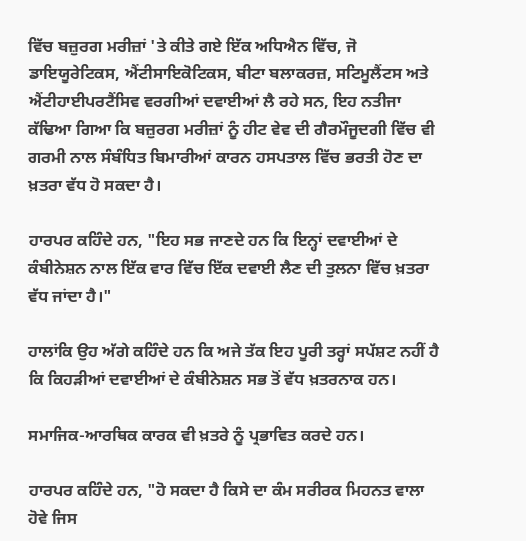ਵਿੱਚ ਬਜ਼ੁਰਗ ਮਰੀਜ਼ਾਂ 'ਤੇ ਕੀਤੇ ਗਏ ਇੱਕ ਅਧਿਐਨ ਵਿੱਚ, ਜੋ ਡਾਇਯੂਰੇਟਿਕਸ, ਐਂਟੀਸਾਇਕੋਟਿਕਸ, ਬੀਟਾ ਬਲਾਕਰਜ਼, ਸਟਿਮੂਲੈਂਟਸ ਅਤੇ ਐਂਟੀਹਾਈਪਰਟੈਂਸਿਵ ਵਰਗੀਆਂ ਦਵਾਈਆਂ ਲੈ ਰਹੇ ਸਨ, ਇਹ ਨਤੀਜਾ ਕੱਢਿਆ ਗਿਆ ਕਿ ਬਜ਼ੁਰਗ ਮਰੀਜ਼ਾਂ ਨੂੰ ਹੀਟ ਵੇਵ ਦੀ ਗੈਰਮੌਜੂਦਗੀ ਵਿੱਚ ਵੀ ਗਰਮੀ ਨਾਲ ਸੰਬੰਧਿਤ ਬਿਮਾਰੀਆਂ ਕਾਰਨ ਹਸਪਤਾਲ ਵਿੱਚ ਭਰਤੀ ਹੋਣ ਦਾ ਖ਼ਤਰਾ ਵੱਧ ਹੋ ਸਕਦਾ ਹੈ।

ਹਾਰਪਰ ਕਹਿੰਦੇ ਹਨ, "ਇਹ ਸਭ ਜਾਣਦੇ ਹਨ ਕਿ ਇਨ੍ਹਾਂ ਦਵਾਈਆਂ ਦੇ ਕੰਬੀਨੇਸ਼ਨ ਨਾਲ ਇੱਕ ਵਾਰ ਵਿੱਚ ਇੱਕ ਦਵਾਈ ਲੈਣ ਦੀ ਤੁਲਨਾ ਵਿੱਚ ਖ਼ਤਰਾ ਵੱਧ ਜਾਂਦਾ ਹੈ।"

ਹਾਲਾਂਕਿ ਉਹ ਅੱਗੇ ਕਹਿੰਦੇ ਹਨ ਕਿ ਅਜੇ ਤੱਕ ਇਹ ਪੂਰੀ ਤਰ੍ਹਾਂ ਸਪੱਸ਼ਟ ਨਹੀਂ ਹੈ ਕਿ ਕਿਹੜੀਆਂ ਦਵਾਈਆਂ ਦੇ ਕੰਬੀਨੇਸ਼ਨ ਸਭ ਤੋਂ ਵੱਧ ਖ਼ਤਰਨਾਕ ਹਨ।

ਸਮਾਜਿਕ-ਆਰਥਿਕ ਕਾਰਕ ਵੀ ਖ਼ਤਰੇ ਨੂੰ ਪ੍ਰਭਾਵਿਤ ਕਰਦੇ ਹਨ।

ਹਾਰਪਰ ਕਹਿੰਦੇ ਹਨ, "ਹੋ ਸਕਦਾ ਹੈ ਕਿਸੇ ਦਾ ਕੰਮ ਸਰੀਰਕ ਮਿਹਨਤ ਵਾਲਾ ਹੋਵੇ ਜਿਸ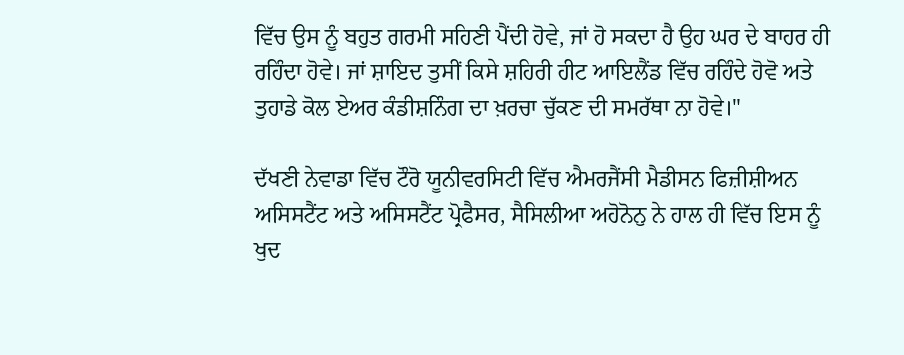ਵਿੱਚ ਉਸ ਨੂੰ ਬਹੁਤ ਗਰਮੀ ਸਹਿਣੀ ਪੈਂਦੀ ਹੋਵੇ, ਜਾਂ ਹੋ ਸਕਦਾ ਹੈ ਉਹ ਘਰ ਦੇ ਬਾਹਰ ਹੀ ਰਹਿੰਦਾ ਹੋਵੇ। ਜਾਂ ਸ਼ਾਇਦ ਤੁਸੀਂ ਕਿਸੇ ਸ਼ਹਿਰੀ ਹੀਟ ਆਇਲੈਂਡ ਵਿੱਚ ਰਹਿੰਦੇ ਹੋਵੋ ਅਤੇ ਤੁਹਾਡੇ ਕੋਲ ਏਅਰ ਕੰਡੀਸ਼ਨਿੰਗ ਦਾ ਖ਼ਰਚਾ ਚੁੱਕਣ ਦੀ ਸਮਰੱਥਾ ਨਾ ਹੋਵੇ।"

ਦੱਖਣੀ ਨੇਵਾਡਾ ਵਿੱਚ ਟੌਰੋ ਯੂਨੀਵਰਸਿਟੀ ਵਿੱਚ ਐਮਰਜੈਂਸੀ ਮੈਡੀਸਨ ਫਿਜ਼ੀਸ਼ੀਅਨ ਅਸਿਸਟੈਂਟ ਅਤੇ ਅਸਿਸਟੈਂਟ ਪ੍ਰੋਫੈਸਰ, ਸੈਸਿਲੀਆ ਅਹੋਨੋਨੁ ਨੇ ਹਾਲ ਹੀ ਵਿੱਚ ਇਸ ਨੂੰ ਖੁਦ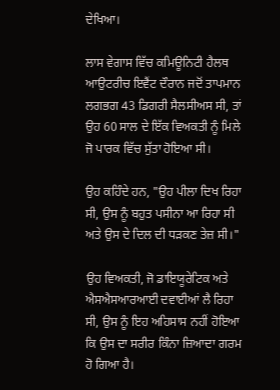ਦੇਖਿਆ।

ਲਾਸ ਵੇਗਾਸ ਵਿੱਚ ਕਮਿਊਨਿਟੀ ਹੈਲਥ ਆਉਟਰੀਚ ਇਵੈਂਟ ਦੌਰਾਨ ਜਦੋਂ ਤਾਪਮਾਨ ਲਗਭਗ 43 ਡਿਗਰੀ ਸੈਲਸੀਅਸ ਸੀ, ਤਾਂ ਉਹ 60 ਸਾਲ ਦੇ ਇੱਕ ਵਿਅਕਤੀ ਨੂੰ ਮਿਲੇ ਜੋ ਪਾਰਕ ਵਿੱਚ ਸੁੱਤਾ ਹੋਇਆ ਸੀ।

ਉਹ ਕਹਿੰਦੇ ਹਨ, "ਉਹ ਪੀਲਾ ਦਿਖ ਰਿਹਾ ਸੀ, ਉਸ ਨੂੰ ਬਹੁਤ ਪਸੀਨਾ ਆ ਰਿਹਾ ਸੀ ਅਤੇ ਉਸ ਦੇ ਦਿਲ ਦੀ ਧੜਕਣ ਤੇਜ਼ ਸੀ।"

ਉਹ ਵਿਅਕਤੀ, ਜੋ ਡਾਇਯੂਰੇਟਿਕ ਅਤੇ ਐਸਐਸਆਰਆਈ ਦਵਾਈਆਂ ਲੈ ਰਿਹਾ ਸੀ, ਉਸ ਨੂੰ ਇਹ ਅਹਿਸਾਸ ਨਹੀਂ ਹੋਇਆ ਕਿ ਉਸ ਦਾ ਸਰੀਰ ਕਿੰਨਾ ਜ਼ਿਆਦਾ ਗਰਮ ਹੋ ਗਿਆ ਹੈ।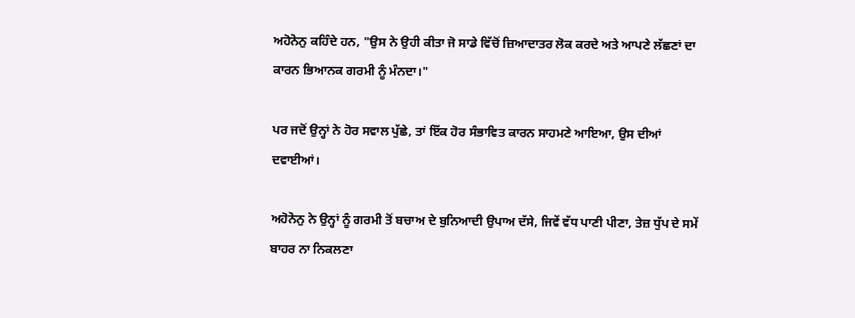ਅਹੋਨੋਨੁ ਕਹਿੰਦੇ ਹਨ, "ਉਸ ਨੇ ਉਹੀ ਕੀਤਾ ਜੋ ਸਾਡੇ ਵਿੱਚੋਂ ਜ਼ਿਆਦਾਤਰ ਲੋਕ ਕਰਦੇ ਅਤੇ ਆਪਣੇ ਲੱਛਣਾਂ ਦਾ ਕਾਰਨ ਭਿਆਨਕ ਗਰਮੀ ਨੂੰ ਮੰਨਦਾ।"

ਪਰ ਜਦੋਂ ਉਨ੍ਹਾਂ ਨੇ ਹੋਰ ਸਵਾਲ ਪੁੱਛੇ, ਤਾਂ ਇੱਕ ਹੋਰ ਸੰਭਾਵਿਤ ਕਾਰਨ ਸਾਹਮਣੇ ਆਇਆ, ਉਸ ਦੀਆਂ ਦਵਾਈਆਂ।

ਅਹੋਨੋਨੁ ਨੇ ਉਨ੍ਹਾਂ ਨੂੰ ਗਰਮੀ ਤੋਂ ਬਚਾਅ ਦੇ ਬੁਨਿਆਦੀ ਉਪਾਅ ਦੱਸੇ, ਜਿਵੇਂ ਵੱਧ ਪਾਣੀ ਪੀਣਾ, ਤੇਜ਼ ਧੁੱਪ ਦੇ ਸਮੇਂ ਬਾਹਰ ਨਾ ਨਿਕਲਣਾ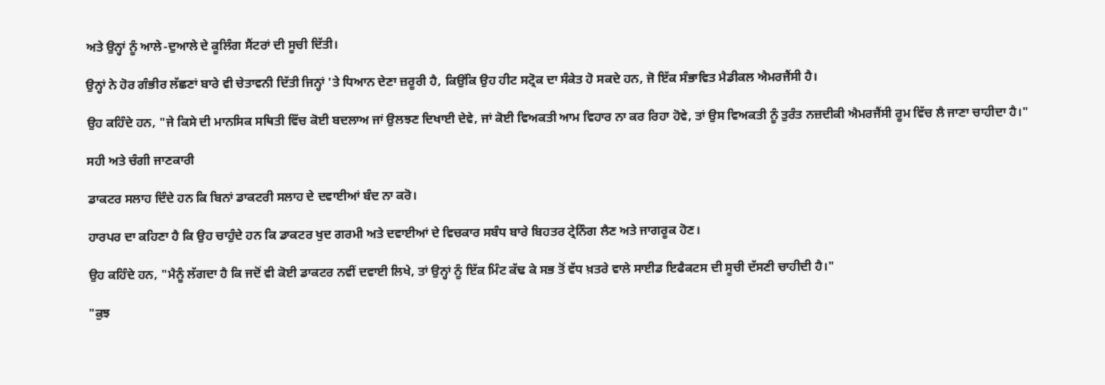ਅਤੇ ਉਨ੍ਹਾਂ ਨੂੰ ਆਲੇ-ਦੁਆਲੇ ਦੇ ਕੂਲਿੰਗ ਸੈਂਟਰਾਂ ਦੀ ਸੂਚੀ ਦਿੱਤੀ।

ਉਨ੍ਹਾਂ ਨੇ ਹੋਰ ਗੰਭੀਰ ਲੱਛਣਾਂ ਬਾਰੇ ਵੀ ਚੇਤਾਵਨੀ ਦਿੱਤੀ ਜਿਨ੍ਹਾਂ 'ਤੇ ਧਿਆਨ ਦੇਣਾ ਜ਼ਰੂਰੀ ਹੈ, ਕਿਉਂਕਿ ਉਹ ਹੀਟ ਸਟ੍ਰੋਕ ਦਾ ਸੰਕੇਤ ਹੋ ਸਕਦੇ ਹਨ, ਜੋ ਇੱਕ ਸੰਭਾਵਿਤ ਮੈਡੀਕਲ ਐਮਰਜੈਂਸੀ ਹੈ।

ਉਹ ਕਹਿੰਦੇ ਹਨ, "ਜੇ ਕਿਸੇ ਦੀ ਮਾਨਸਿਕ ਸਥਿਤੀ ਵਿੱਚ ਕੋਈ ਬਦਲਾਅ ਜਾਂ ਉਲਝਣ ਦਿਖਾਈ ਦੇਵੇ, ਜਾਂ ਕੋਈ ਵਿਅਕਤੀ ਆਮ ਵਿਹਾਰ ਨਾ ਕਰ ਰਿਹਾ ਹੋਵੇ, ਤਾਂ ਉਸ ਵਿਅਕਤੀ ਨੂੰ ਤੁਰੰਤ ਨਜ਼ਦੀਕੀ ਐਮਰਜੈਂਸੀ ਰੂਮ ਵਿੱਚ ਲੈ ਜਾਣਾ ਚਾਹੀਦਾ ਹੈ।"

ਸਹੀ ਅਤੇ ਚੰਗੀ ਜਾਣਕਾਰੀ

ਡਾਕਟਰ ਸਲਾਹ ਦਿੰਦੇ ਹਨ ਕਿ ਬਿਨਾਂ ਡਾਕਟਰੀ ਸਲਾਹ ਦੇ ਦਵਾਈਆਂ ਬੰਦ ਨਾ ਕਰੋ।

ਹਾਰਪਰ ਦਾ ਕਹਿਣਾ ਹੈ ਕਿ ਉਹ ਚਾਹੁੰਦੇ ਹਨ ਕਿ ਡਾਕਟਰ ਖੁਦ ਗਰਮੀ ਅਤੇ ਦਵਾਈਆਂ ਦੇ ਵਿਚਕਾਰ ਸਬੰਧ ਬਾਰੇ ਬਿਹਤਰ ਟ੍ਰੇਨਿੰਗ ਲੈਣ ਅਤੇ ਜਾਗਰੂਕ ਹੋਣ।

ਉਹ ਕਹਿੰਦੇ ਹਨ, "ਮੈਨੂੰ ਲੱਗਦਾ ਹੈ ਕਿ ਜਦੋਂ ਵੀ ਕੋਈ ਡਾਕਟਰ ਨਵੀਂ ਦਵਾਈ ਲਿਖੇ, ਤਾਂ ਉਨ੍ਹਾਂ ਨੂੰ ਇੱਕ ਮਿੰਟ ਕੱਢ ਕੇ ਸਭ ਤੋਂ ਵੱਧ ਖ਼ਤਰੇ ਵਾਲੇ ਸਾਈਡ ਇਫੈਕਟਸ ਦੀ ਸੂਚੀ ਦੱਸਣੀ ਚਾਹੀਦੀ ਹੈ।"

"ਕੁਝ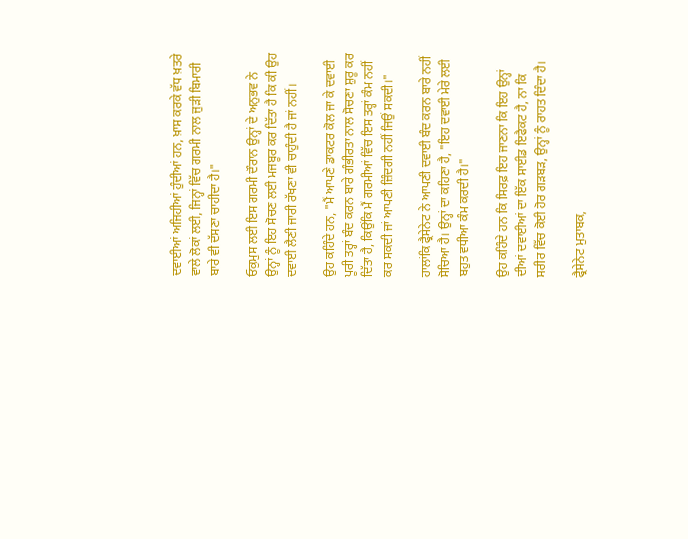ਦਵਾਈਆਂ ਅਜਿਹੀਆਂ ਹੁੰਦੀਆਂ ਹਨ, ਖ਼ਾਸ ਕਰਕੇ ਵੱਧ ਖ਼ਤਰੇ ਵਾਲੇ ਲੋਕਾਂ ਲਈ, ਜਿਨ੍ਹਾਂ ਵਿੱਚ ਗਰਮੀ ਨਾਲ ਜੁੜੀ ਬਿਮਾਰੀ ਬਾਰੇ ਵੀ ਦੱਸਣਾ ਚਾਹੀਦਾ ਹੈ।"

ਓਕੁਮੁਸ ਲਈ ਇਸ ਗਰਮੀ ਦੌਰਾਨ ਉਨ੍ਹਾਂ ਦੇ ਅਨੁਭਵ ਨੇ ਉਨ੍ਹਾਂ ਨੂੰ ਇਹ ਸੋਚਣ ਲਈ ਮਜਬੂਰ ਕਰ ਦਿੱਤਾ ਹੈ ਕਿ ਕੀ ਉਹ ਦਵਾਈ ਲੈਣੀ ਜਾਰੀ ਰੱਖਣਾ ਵੀ ਚਾਹੁੰਦੀ ਹੈ ਜਾਂ ਨਹੀਂ।

ਉਹ ਕਹਿੰਦੇ ਹਨ, "ਮੈਂ ਆਪਣੇ ਡਾਕਟਰ ਕੋਲ ਜਾ ਕੇ ਦਵਾਈ ਪੂਰੀ ਤਰ੍ਹਾਂ ਬੰਦ ਕਰਨ ਬਾਰੇ ਗੰਭੀਰਤਾ ਨਾਲ ਸੋਚਣਾ ਸ਼ੁਰੂ ਕਰ ਦਿੱਤਾ ਹੈ, ਕਿਉਂਕਿ ਮੈਂ ਗਰਮੀਆਂ ਵਿੱਚ ਇਸ ਤਰ੍ਹਾਂ ਕੰਮ ਨਹੀਂ ਕਰ ਸਕਦੀ ਜਾਂ ਆਪਣੀ ਜ਼ਿੰਦਗੀ ਨਹੀਂ ਜਿਉਂ ਸਕਦੀ।"

ਹਾਲਾਂਕਿ ਫ੍ਰੈਸੇਨੇਟ ਨੇ ਆਪਣੀ ਦਵਾਈ ਬੰਦ ਕਰਨ ਬਾਰੇ ਨਹੀਂ ਸੋਚਿਆ ਹੈ। ਉਨ੍ਹਾਂ ਦਾ ਕਹਿਣਾ ਹੈ, "ਇਹ ਦਵਾਈ ਮੇਰੇ ਲਈ ਬਹੁਤ ਵਧੀਆ ਕੰਮ ਕਰਦੀ ਹੈ।"

ਉਹ ਕਹਿੰਦੇ ਹਨ ਕਿ ਸਿਰਫ਼ ਇਹ ਜਾਣਨਾ ਕਿ ਇਹ ਉਨ੍ਹਾਂ ਦੀਆਂ ਦਵਾਈਆਂ ਦਾ ਇੱਕ ਸਾਈਡ ਇਫੈਕਟ ਹੈ, ਨਾ ਕਿ ਸਰੀਰ ਵਿੱਚ ਕੋਈ ਹੋਰ ਗੜਬੜ, ਉਨ੍ਹਾਂ ਨੂੰ ਰਾਹਤ ਦਿੰਦਾ ਹੈ।

ਫ੍ਰੈਸੇਨੇਟ ਮੁਤਾਬਕ,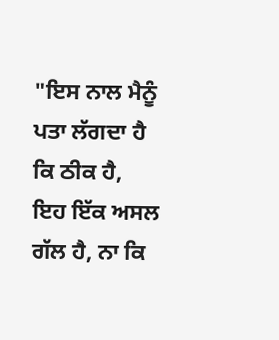"ਇਸ ਨਾਲ ਮੈਨੂੰ ਪਤਾ ਲੱਗਦਾ ਹੈ ਕਿ ਠੀਕ ਹੈ, ਇਹ ਇੱਕ ਅਸਲ ਗੱਲ ਹੈ, ਨਾ ਕਿ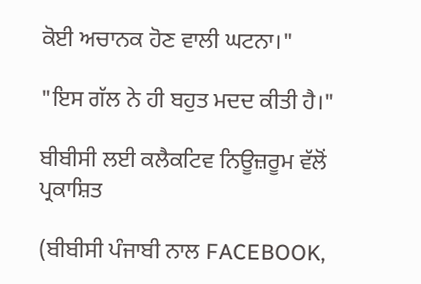ਕੋਈ ਅਚਾਨਕ ਹੋਣ ਵਾਲੀ ਘਟਨਾ।"

"ਇਸ ਗੱਲ ਨੇ ਹੀ ਬਹੁਤ ਮਦਦ ਕੀਤੀ ਹੈ।"

ਬੀਬੀਸੀ ਲਈ ਕਲੈਕਟਿਵ ਨਿਊਜ਼ਰੂਮ ਵੱਲੋਂ ਪ੍ਰਕਾਸ਼ਿਤ

(ਬੀਬੀਸੀ ਪੰਜਾਬੀ ਨਾਲ FACEBOOK,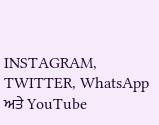INSTAGRAM, TWITTER, WhatsApp ਅਤੇ YouTube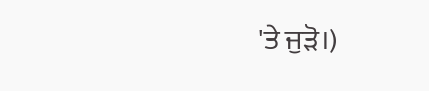'ਤੇ ਜੁੜੋ।)